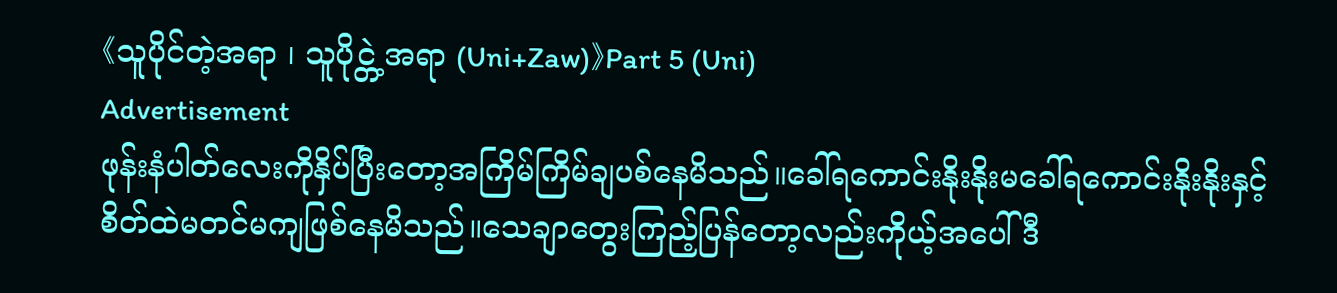《သူပိုင်တဲ့အရာ ၊ သူပိုင္တဲ့အရာ (Uni+Zaw)》Part 5 (Uni)
Advertisement
ဖုန်းနံပါတ်လေးကိုနှိပ်ပြီးတော့အကြိမ်ကြိမ်ချပစ်နေမိသည်။ခေါ်ရကောင်းနိုးနိုးမခေါ်ရကောင်းနိုးနိုးနှင့်စိတ်ထဲမတင်မကျဖြစ်နေမိသည်။သေချာတွေးကြည့်ပြန်တော့လည်းကိုယ့်အပေါ်ဒီ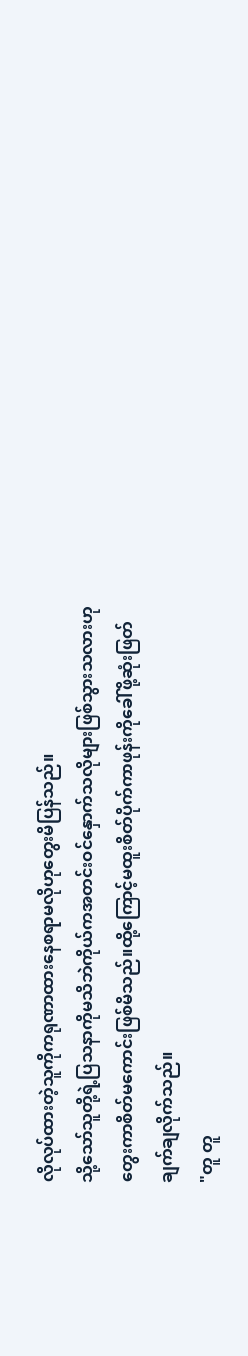လိုလုပ်ထားတဲ့သူကိုကရုဏာထားနေစရာမလိုဟုတွေးမိပြန်သည်။
သို့သော်သူတို့ရဲ့ပြသနာကိုမသိဘဲကိုယ်ကအတင်းဝင်နှောက်သလိုများဖြစ်သွားသလားဟုတွေးကာစိတ်မကောင်းဖြစ်မိသည်။ထို့ကြောင့်မထူးစိတ်ပိုက်ကာဖုန်းကိုခေါ်ဖို့ဆုံးဖြတ်ချက်ချလိုက်သည်။
"တူ တူ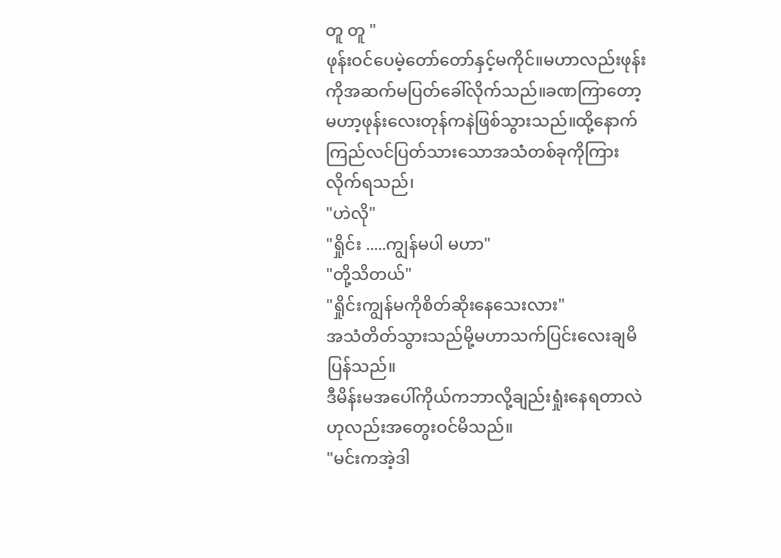တူ တူ "
ဖုန်းဝင်ပေမဲ့တော်တော်နှင့်မကိုင်။မဟာလည်းဖုန်းကိုအဆက်မပြတ်ခေါ်လိုက်သည်။ခဏကြာတော့မဟာ့ဖုန်းလေးတုန်ကနဲဖြစ်သွားသည်။ထို့နောက်ကြည်လင်ပြတ်သားသောအသံတစ်ခုကိုကြားလိုက်ရသည်၊
"ဟဲလို"
"ရှိုင်း .....ကျွန်မပါ မဟာ"
"တို့သိတယ်"
"ရှိုင်းကျွန်မကိုစိတ်ဆိုးနေသေးလား"
အသံတိတ်သွားသည်မို့မဟာသက်ပြင်းလေးချမိပြန်သည်။
ဒီမိန်းမအပေါ်ကိုယ်ကဘာလို့ချည်းရှုံးနေရတာလဲဟုလည်းအတွေးဝင်မိသည်။
"မင်းကအဲ့ဒါ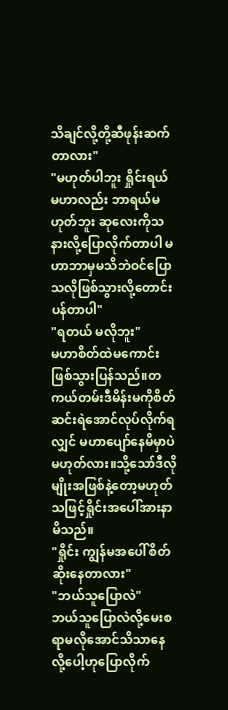သိချင်လို့တို့ဆီဖုန်းဆက်တာလား"
"မဟုတ်ပါဘူး ရှိုင်းရယ်မဟာလည်း ဘာရယ်မဟုတ်ဘူး ဆုလေးကိုသနားလို့ပြောလိုက်တာပါ မဟာဘာမှမသိဘဲဝင်ပြောသလိုဖြစ်သွားလို့တောင်းပန်တာပါ"
"ရတယ် မလိုဘူး"
မဟာစိတ်ထဲမကောင်းဖြစ်သွားပြန်သည်။တကယ်တမ်းဒီမိန်းမကိုစိတ်ဆင်းရဲအောင်လုပ်လိုက်ရလျှင် မဟာပျော်နေမိမှာပဲမဟုတ်လား။သို့သော်ဒီလိုမျိုးအဖြစ်နဲ့တော့မဟုတ်သဖြင့်ရှိုင်းအပေါ်အားနာမိသည်။
"ရှိုင်း ကျွန်မအပေါ်စိတ်ဆိုးနေတာလား"
"ဘယ်သူပြောလဲ"
ဘယ်သူပြောလဲလို့မေးစရာမလိုအောင်သိသာနေလို့ပေါ့ဟုပြောလိုက်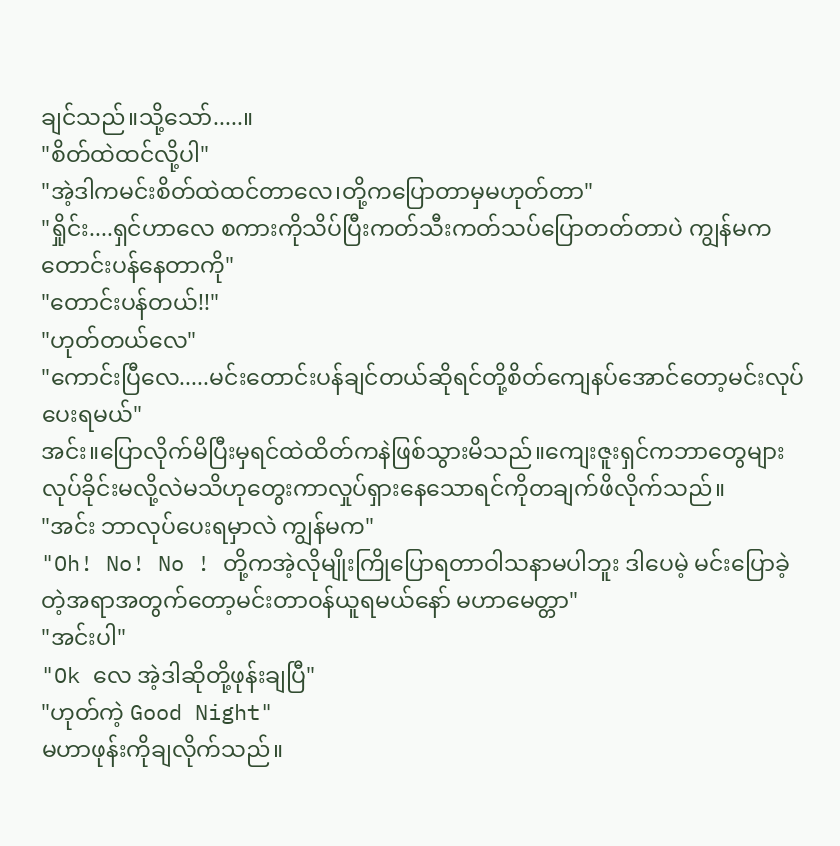ချင်သည်။သို့သော်.....။
"စိတ်ထဲထင်လို့ပါ"
"အဲ့ဒါကမင်းစိတ်ထဲထင်တာလေ၊တို့ကပြောတာမှမဟုတ်တာ"
"ရှိုင်း....ရှင်ဟာလေ စကားကိုသိပ်ပြီးကတ်သီးကတ်သပ်ပြောတတ်တာပဲ ကျွန်မကတောင်းပန်နေတာကို"
"တောင်းပန်တယ်!!"
"ဟုတ်တယ်လေ"
"ကောင်းပြီလေ.....မင်းတောင်းပန်ချင်တယ်ဆိုရင်တို့စိတ်ကျေနပ်အောင်တော့မင်းလုပ်ပေးရမယ်"
အင်း။ပြောလိုက်မိပြီးမှရင်ထဲထိတ်ကနဲဖြစ်သွားမိသည်။ကျေးဇူးရှင်ကဘာတွေများလုပ်ခိုင်းမလို့လဲမသိဟုတွေးကာလှုပ်ရှားနေသောရင်ကိုတချက်ဖိလိုက်သည်။
"အင်း ဘာလုပ်ပေးရမှာလဲ ကျွန်မက"
"Oh! No! No ! တို့ကအဲ့လိုမျိုးကြိုပြောရတာဝါသနာမပါဘူး ဒါပေမဲ့ မင်းပြောခဲ့တဲ့အရာအတွက်တော့မင်းတာဝန်ယူရမယ်နော် မဟာမေတ္တာ"
"အင်းပါ"
"Ok လေ အဲ့ဒါဆိုတို့ဖုန်းချပြီ"
"ဟုတ်ကဲ့ Good Night"
မဟာဖုန်းကိုချလိုက်သည်။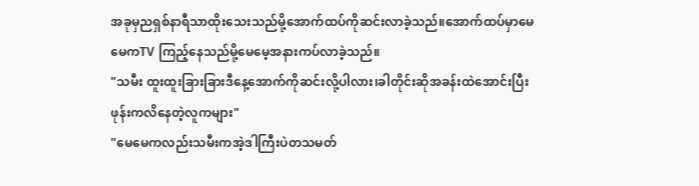အခုမှညရှစ်နာရီသာထိုးသေးသည်မို့အောက်ထပ်ကိုဆင်းလာခဲ့သည်။အောက်ထပ်မှာမေမေကTV ကြည့်နေသည်မို့မေမေ့အနားကပ်လာခဲ့သည်။
"သမီး ထူးထူးခြားခြားဒီနေ့အောက်ကိုဆင်းလို့ပါလား၊ခါတိုင်းဆိုအခန်းထဲအောင်းပြီးဖုန်းကလိနေတဲ့လူကများ"
"မေမေကလည်းသမီးကအဲ့ဒါကြီးပဲတသမတ်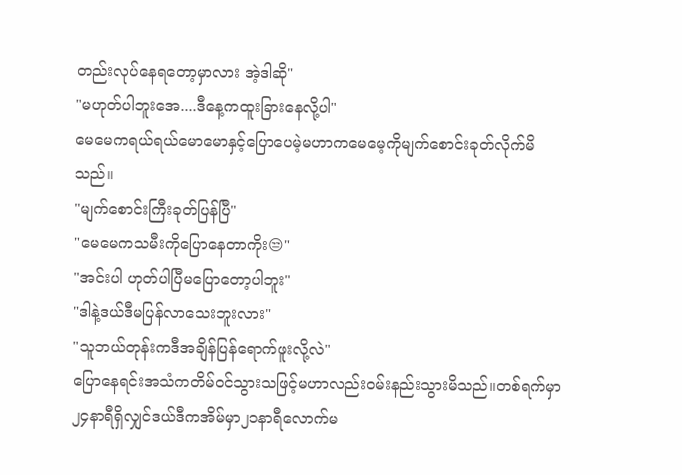တည်းလုပ်နေရတော့မှာလား အဲ့ဒါဆို"
"မဟုတ်ပါဘူးအေ....ဒီနေ့ကထူးခြားနေလို့ပါ"
မေမေကရယ်ရယ်မောမောနှင့်ပြောပေမဲ့မဟာကမေမေ့ကိုမျက်စောင်းခုတ်လိုက်မိသည်။
"မျက်စောင်းကြီးခုတ်ပြန်ပြီ"
"မေမေကသမီးကိုပြောနေတာကိုး😒"
"အင်းပါ ဟုတ်ပါပြီမပြောတော့ပါဘူး"
"ဒါနဲ့ဒယ်ဒီမပြန်လာသေးဘူးလား"
"သူဘယ်တုန်းကဒီအချိန်ပြန်ရောက်ဖူးလို့လဲ"
ပြောနေရင်းအသံကတိမ်ဝင်သွားသဖြင့်မဟာလည်းဝမ်းနည်းသွားမိသည်။တစ်ရက်မှာ၂၄နာရီရှိလျှင်ဒယ်ဒီကအိမ်မှာ၂၁နာရီလောက်မ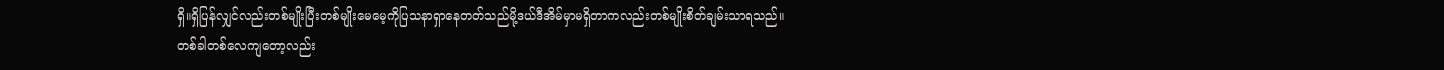ရှိ။ရှိပြန်လျှင်လည်းတစ်မျိုးပြီးတစ်မျိုးမေမေ့ကိုပြသနာရှာနေတတ်သည်မို့ဒယ်ဒီအိမ်မှာမရှိတာကလည်းတစ်မျိုးစိတ်ချမ်းသာရသည်။
တစ်ခါတစ်လေကျတော့လည်း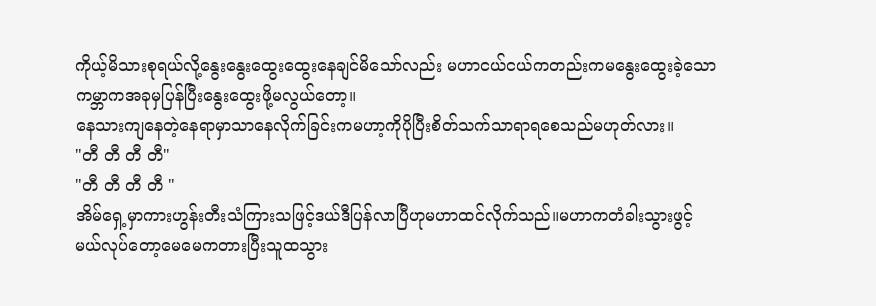ကိုယ့်မိသားစုရယ်လို့နွေးနွေးထွေးထွေးနေချင်မိသော်လည်း မဟာငယ်ငယ်ကတည်းကမနွေးထွေးခဲ့သောကမ္ဘာကအခုမှပြန်ပြီးနွေးထွေးဖို့မလွယ်တော့။
နေသားကျနေတဲ့နေရာမှာသာနေလိုက်ခြင်းကမဟာ့ကိုပိုပြီးစိတ်သက်သာရာရစေသည်မဟုတ်လား။
"တီ တီ တီ တီ"
"တီ တီ တီ တီ "
အိမ်ရှေ့မှာကားဟွန်းတီးသံကြားသဖြင့်ဒယ်ဒီပြန်လာပြီဟုမဟာထင်လိုက်သည်။မဟာကတံခါးသွားဖွင့်မယ်လုပ်တော့မေမေကတားပြီးသူထသွား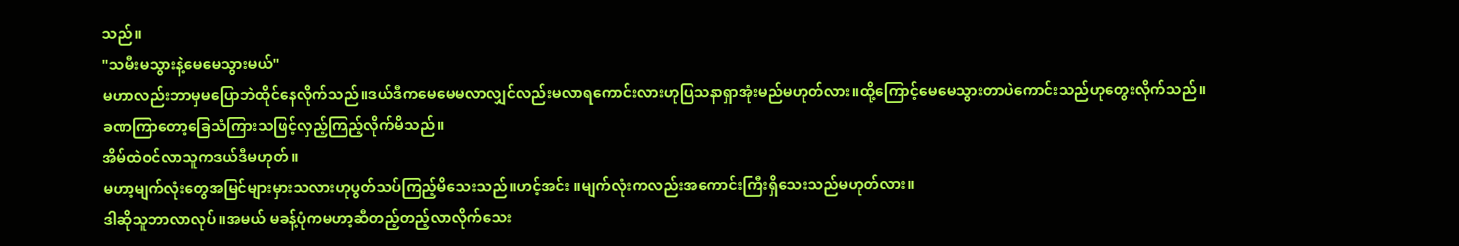သည်။
"သမီးမသွားနဲ့မေမေသွားမယ်"
မဟာလည်းဘာမှမပြောဘဲထိုင်နေလိုက်သည်။ဒယ်ဒီကမေမေမလာလျှင်လည်းမလာရကောင်းလားဟုပြသနာရှာအုံးမည်မဟုတ်လား။ထို့ကြောင့်မေမေသွားတာပဲကောင်းသည်ဟုတွေးလိုက်သည်။
ခဏကြာတော့ခြေသံကြားသဖြင့်လှည့်ကြည့်လိုက်မိသည်။
အိမ်ထဲဝင်လာသူကဒယ်ဒီမဟုတ်။
မဟာ့မျက်လုံးတွေအမြင်များမှားသလားဟုပွတ်သပ်ကြည့်မိသေးသည်။ဟင့်အင်း ။မျက်လုံးကလည်းအကောင်းကြီးရှိသေးသည်မဟုတ်လား။
ဒါဆိုသူဘာလာလုပ်။အမယ် မခန့်ပုံကမဟာ့ဆီတည့်တည့်လာလိုက်သေး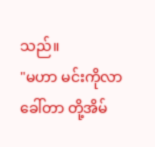သည်။
"မဟာ မင်းကိုလာခေါ်တာ တို့အိမ်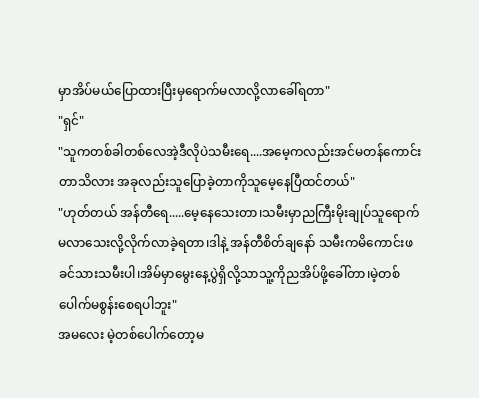မှာအိပ်မယ်ပြောထားပြီးမှရောက်မလာလို့လာခေါ်ရတာ"
"ရှင်"
"သူကတစ်ခါတစ်လေအဲ့ဒီလိုပဲသမီးရေ....အမေ့ကလည်းအင်မတန်ကောင်းတာသိလား အခုလည်းသူပြောခဲ့တာကိုသူမေ့နေပြီထင်တယ်"
"ဟုတ်တယ် အန်တီရေ.....မေ့နေသေးတာ၊သမီးမှာညကြီးမိုးချုပ်သူရောက်မလာသေးလို့လိုက်လာခဲ့ရတာ၊ဒါနဲ့ အန်တီစိတ်ချနော် သမီးကမိကောင်းဖခင်သားသမီးပါ၊အိမ်မှာမွေးနေ့ပွဲရှိလို့သာသူ့ကိုညအိပ်ဖို့ခေါ်တာ၊မဲ့တစ်ပေါက်မစွန်းစေရပါဘူး"
အမလေး မဲ့တစ်ပေါက်တော့မ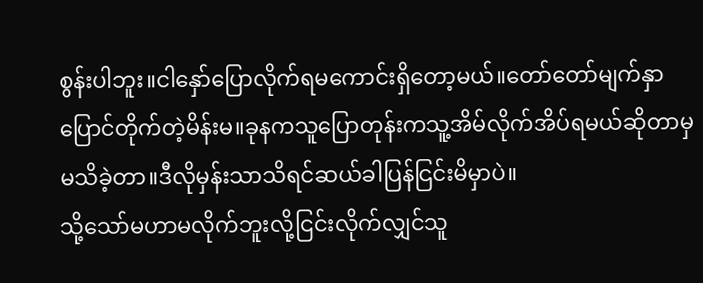စွန်းပါဘူး။ငါနှော်ပြောလိုက်ရမကောင်းရှိတော့မယ်။တော်တော်မျက်နှာပြောင်တိုက်တဲ့မိန်းမ။ခုနကသူပြောတုန်းကသူ့အိမ်လိုက်အိပ်ရမယ်ဆိုတာမှမသိခဲ့တာ။ဒီလိုမှန်းသာသိရင်ဆယ်ခါပြန်ငြင်းမိမှာပဲ။
သို့သော်မဟာမလိုက်ဘူးလို့ငြင်းလိုက်လျှင်သူ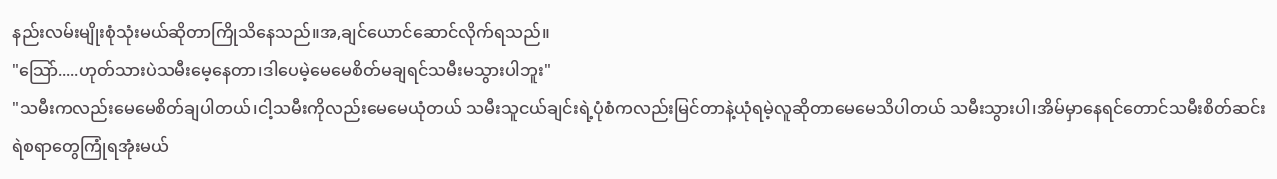နည်းလမ်းမျိုးစုံသုံးမယ်ဆိုတာကြိုသိနေသည်။အ,ချင်ယောင်ဆောင်လိုက်ရသည်။
"သြော်.....ဟုတ်သားပဲသမီးမေ့နေတာ၊ဒါပေမဲ့မေမေစိတ်မချရင်သမီးမသွားပါဘူး"
"သမီးကလည်းမေမေစိတ်ချပါတယ်၊ငါ့သမီးကိုလည်းမေမေယုံတယ် သမီးသူငယ်ချင်းရဲ့ပုံစံကလည်းမြင်တာနဲ့ယုံရမဲ့လူဆိုတာမေမေသိပါတယ် သမီးသွားပါ၊အိမ်မှာနေရင်တောင်သမီးစိတ်ဆင်းရဲစရာတွေကြုံရအုံးမယ်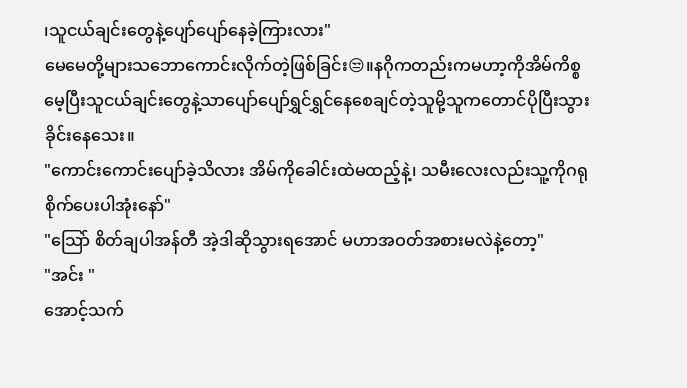၊သူငယ်ချင်းတွေနဲ့ပျော်ပျော်နေခဲ့ကြားလား"
မေမေတို့များသဘောကောင်းလိုက်တဲ့ဖြစ်ခြင်း😒။နဂိုကတည်းကမဟာ့ကိုအိမ်ကိစ္စမေ့ပြီးသူငယ်ချင်းတွေနဲ့သာပျော်ပျော်ရွှင်ရွှင်နေစေချင်တဲ့သူမို့သူကတောင်ပိုပြီးသွားခိုင်းနေသေး။
"ကောင်းကောင်းပျော်ခဲ့သိလား အိမ်ကိုခေါင်းထဲမထည့်နဲ့၊ သမီးလေးလည်းသူ့ကိုဂရုစိုက်ပေးပါအုံးနော်"
"သြော် စိတ်ချပါအန်တီ အဲ့ဒါဆိုသွားရအောင် မဟာအဝတ်အစားမလဲနဲ့တော့"
"အင်း "
အောင့်သက်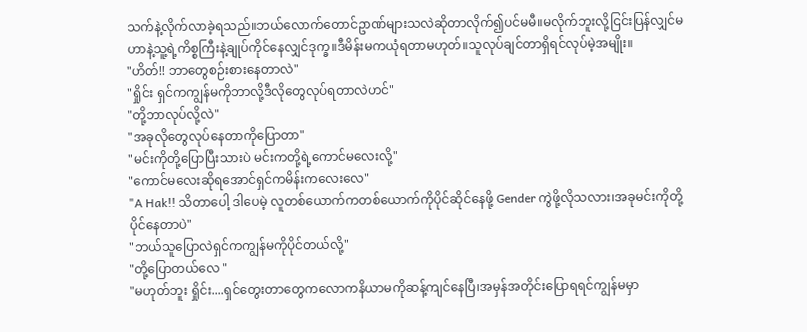သက်နဲ့လိုက်လာခဲ့ရသည်။ဘယ်လောက်တောင်ဥာဏ်များသလဲဆိုတာလိုက်၍ပင်မမီ။မလိုက်ဘူးလို့ငြင်းပြန်လျှင်မဟာနဲ့သူ့ရဲ့ကိစ္စကြီးနဲ့ချုပ်ကိုင်နေလျှင်ဒုက္ခ။ဒီမိန်းမကယုံရတာမဟုတ်။သူလုပ်ချင်တာရှိရင်လုပ်မဲ့အမျိုး။
"ဟိတ်!! ဘာတွေစဉ်းစားနေတာလဲ"
"ရှိုင်း ရှင်ကကျွန်မကိုဘာလို့ဒီလိုတွေလုပ်ရတာလဲဟင်"
"တို့ဘာလုပ်လို့လဲ"
"အခုလိုတွေလုပ်နေတာကိုပြောတာ"
"မင်းကိုတို့ပြောပြီးသားပဲ မင်းကတို့ရဲ့ကောင်မလေးလို့"
"ကောင်မလေးဆိုရအောင်ရှင်ကမိန်းကလေးလေ"
"A Hak!! သိတာပေါ့ ဒါပေမဲ့ လူတစ်ယောက်ကတစ်ယောက်ကိုပိုင်ဆိုင်နေဖို့ Gender ကွဲဖို့လိုသလား၊အခုမင်းကိုတို့ပိုင်နေတာပဲ"
"ဘယ်သူပြောလဲရှင်ကကျွန်မကိုပိုင်တယ်လို့"
"တို့ပြောတယ်လေ "
"မဟုတ်ဘူး ရှိုင်း....ရှင်တွေးတာတွေကလောကနိယာမကိုဆန့်ကျင်နေပြီ၊အမှန်အတိုင်းပြောရရင်ကျွန်မမှာ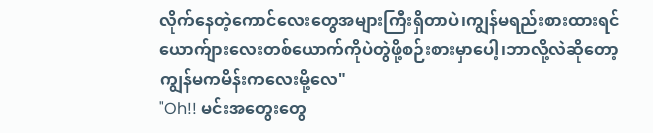လိုက်နေတဲ့ကောင်လေးတွေအများကြီးရှိတာပဲ၊ကျွန်မရည်းစားထားရင်ယောက်ျားလေးတစ်ယောက်ကိုပဲတွဲဖို့စဉ်းစားမှာပေါ့၊ဘာလို့လဲဆိုတော့ကျွန်မကမိန်းကလေးမို့လေ"
"Oh!! မင်းအတွေးတွေ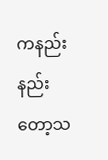ကနည်းနည်းတော့သ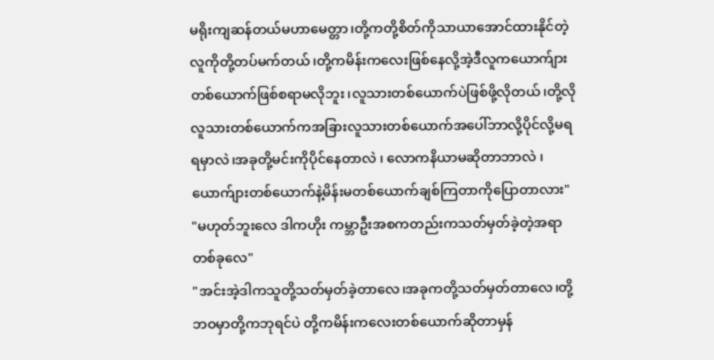မရိုးကျဆန်တယ်မဟာမေတ္တာ၊တို့ကတို့စိတ်ကိုသာယာအောင်ထားနိုင်တဲ့လူကိုတို့တပ်မက်တယ်၊တို့ကမိန်းကလေးဖြစ်နေလို့အဲ့ဒီလူကယောက်ျားတစ်ယောက်ဖြစ်စရာမလိုဘူး၊လူသားတစ်ယောက်ပဲဖြစ်ဖို့လိုတယ်၊တို့လိုလူသားတစ်ယောက်ကအခြားလူသားတစ်ယောက်အပေါ်ဘာလို့ပိုင်လို့မရရမှာလဲ၊အခုတို့မင်းကိုပိုင်နေတာလဲ ၊ လောကနိယာမဆိုတာဘာလဲ ၊ယောက်ျားတစ်ယောက်နဲ့မိန်းမတစ်ယောက်ချစ်ကြတာကိုပြောတာလား"
"မဟုတ်ဘူးလေ ဒါကဟိုး ကမ္ဘာဦးအစကတည်းကသတ်မှတ်ခဲ့တဲ့အရာတစ်ခုလေ"
"အင်းအဲ့ဒါကသူတို့သတ်မှတ်ခဲ့တာလေ၊အခုကတို့သတ်မှတ်တာလေ၊တို့ဘဝမှာတို့ကဘုရင်ပဲ တို့ကမိန်းကလေးတစ်ယောက်ဆိုတာမှန်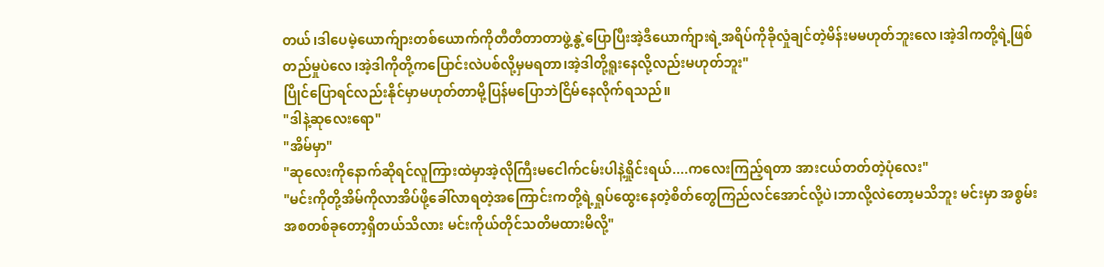တယ်၊ဒါပေမဲ့ယောက်ျားတစ်ယောက်ကိုတီတီတာတာဖွဲ့နွဲ့ပြောပြီးအဲ့ဒီယောက်ျားရဲ့အရိပ်ကိုခိုလှုံချင်တဲ့မိန်းမမဟုတ်ဘူးလေ၊အဲ့ဒါကတို့ရဲ့ဖြစ်တည်မှုပဲလေ၊အဲ့ဒါကိုတို့ကပြောင်းလဲပစ်လို့မှမရတာ၊အဲ့ဒါတို့ရူးနေလို့လည်းမဟုတ်ဘူး"
ပြိုင်ပြောရင်လည်းနိုင်မှာမဟုတ်တာမို့ပြန်မပြောဘဲငြိမ်နေလိုက်ရသည်။
"ဒါနဲ့ဆုလေးရော"
"အိမ်မှာ"
"ဆုလေးကိုနောက်ဆိုရင်လူကြားထဲမှာအဲ့လိုကြီးမငေါက်ငမ်းပါနဲ့ရှိုင်းရယ်....ကလေးကြည့်ရတာ အားငယ်တတ်တဲ့ပုံလေး"
"မင်းကိုတို့အိမ်ကိုလာအိပ်ဖို့ခေါ်လာရတဲ့အကြောင်းကတို့ရဲ့ရှုပ်ထွေးနေတဲ့စိတ်တွေကြည်လင်အောင်လို့ပဲ၊ဘာလို့လဲတော့မသိဘူး မင်းမှာ အစွမ်းအစတစ်ခုတော့ရှိတယ်သိလား မင်းကိုယ်တိုင်သတိမထားမိလို့"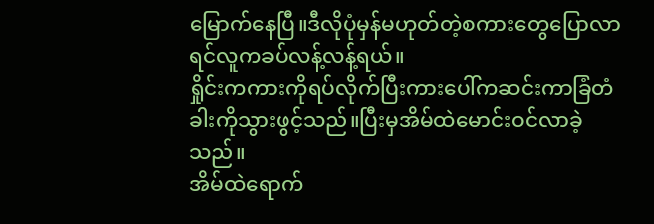မြောက်နေပြီ။ဒီလိုပုံမှန်မဟုတ်တဲ့စကားတွေပြောလာရင်လူကခပ်လန့်လန့်ရယ်။
ရှိုင်းကကားကိုရပ်လိုက်ပြီးကားပေါ်ကဆင်းကာခြံတံခါးကိုသွားဖွင့်သည်။ပြီးမှအိမ်ထဲမောင်းဝင်လာခဲ့သည်။
အိမ်ထဲရောက်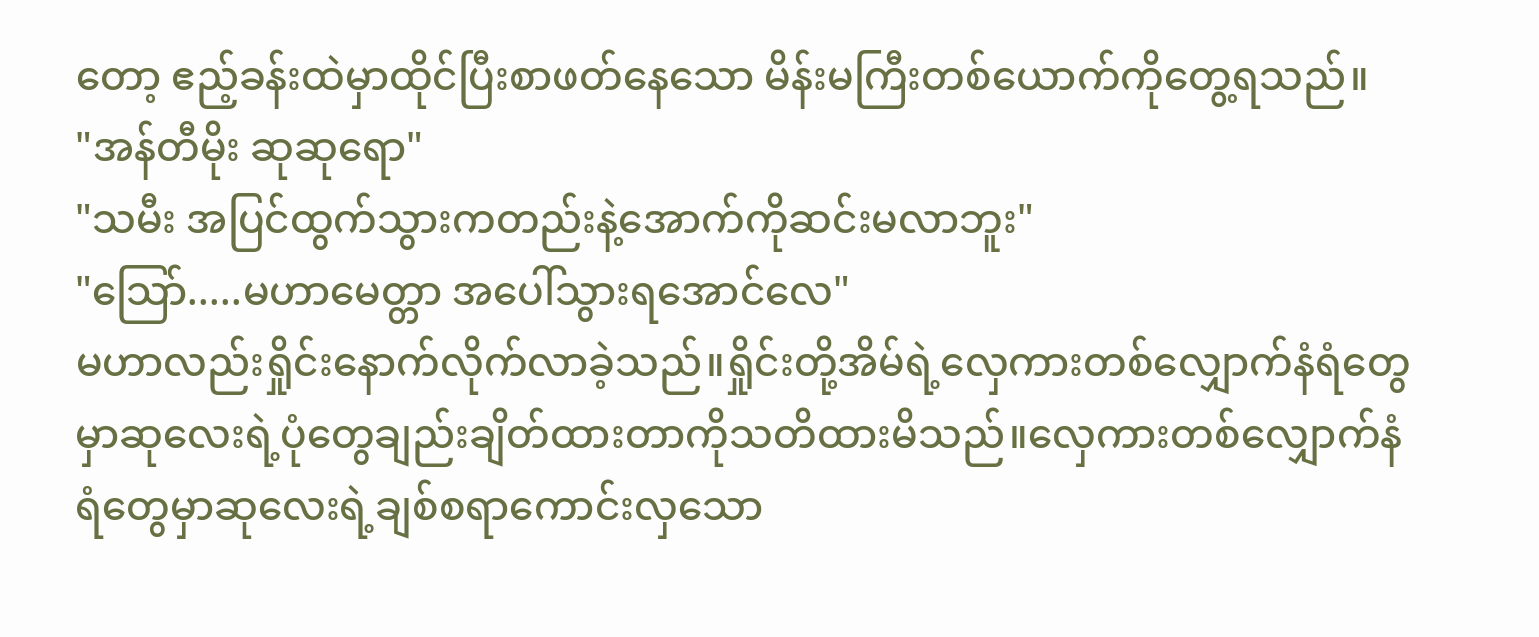တော့ ဧည့်ခန်းထဲမှာထိုင်ပြီးစာဖတ်နေသော မိန်းမကြီးတစ်ယောက်ကိုတွေ့ရသည်။
"အန်တီမိုး ဆုဆုရော"
"သမီး အပြင်ထွက်သွားကတည်းနဲ့အောက်ကိုဆင်းမလာဘူး"
"သြော်.....မဟာမေတ္တာ အပေါ်သွားရအောင်လေ"
မဟာလည်းရှိုင်းနောက်လိုက်လာခဲ့သည်။ရှိုင်းတို့အိမ်ရဲ့လှေကားတစ်လျှောက်နံရံတွေမှာဆုလေးရဲ့ပုံတွေချည်းချိတ်ထားတာကိုသတိထားမိသည်။လှေကားတစ်လျှောက်နံရံတွေမှာဆုလေးရဲ့ချစ်စရာကောင်းလှသော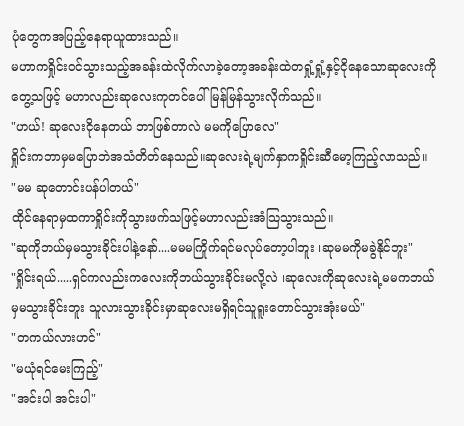ပုံတွေကအပြည့်နေရာယူထားသည်။
မဟာကရှိုင်းဝင်သွားသည့်အခန်းထဲလိုက်လာခဲ့တော့အခန်းထဲတရှုံ့ရှုံ့နှင့်ငိုနေသောဆုလေးကိုတွေ့သဖြင့် မဟာလည်းဆုလေးကုတင်ပေါ်မြန်မြန်သွားလိုက်သည်။
"ဟယ်! ဆုလေးငိုနေတယ် ဘာဖြစ်တာလဲ မမကိုပြောလေ"
ရှိုင်းကဘာမှမပြောဘဲအသံတိတ်နေသည်။ဆုလေးရဲ့မျက်နှာကရှိုင်းဆီမော့ကြည့်လာသည်။
"မမ ဆုတောင်းပန်ပါတယ်"
ထိုင်နေရာမှထကာရှိုင်းကိုသွားဖက်သဖြင့်မဟာလည်းအံသြသွားသည်။
"ဆုကိုဘယ်မှမသွားခိုင်းပါနဲ့နော်....မမမကြိုက်ရင်မလုပ်တော့ပါဘူး ၊ဆုမမကိုမခွဲနိုင်ဘူး"
"ရှိုင်းရယ်.....ရှင်ကလည်းကလေးကိုဘယ်သွားခိုင်းမလို့လဲ ၊ဆုလေးကိုဆုလေးရဲ့မမကဘယ်မှမသွားခိုင်းဘူး သူလားသွားခိုင်းမှာဆုလေးမရှိရင်သူရူးတောင်သွားအုံးမယ်"
"တကယ်လားဟင်"
"မယုံရင်မေးကြည့်"
"အင်းပါ အင်းပါ"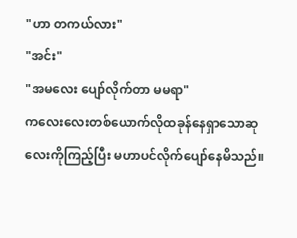"ဟာ တကယ်လား"
"အင်း"
"အမလေး ပျော်လိုက်တာ မမရာ"
ကလေးလေးတစ်ယောက်လိုထခုန်နေရှာသောဆုလေးကိုကြည့်ပြီး မဟာပင်လိုက်ပျော်နေမိသည်။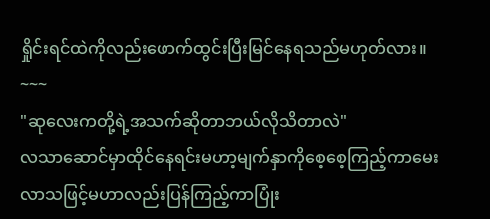ရှိုင်းရင်ထဲကိုလည်းဖောက်ထွင်းပြီးမြင်နေရသည်မဟုတ်လား။
~~~
"ဆုလေးကတို့ရဲ့အသက်ဆိုတာဘယ်လိုသိတာလဲ"
လသာဆောင်မှာထိုင်နေရင်းမဟာ့မျက်နှာကိုစေ့စေ့ကြည့်ကာမေးလာသဖြင့်မဟာလည်းပြန်ကြည့်ကာပြုံး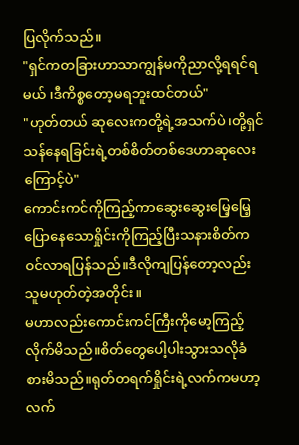ပြလိုက်သည်။
"ရှင်ကတခြားဟာသာကျွန်မကိုညာလို့ရရင်ရမယ် ၊ဒီကိစ္စတော့မရဘူးထင်တယ်"
"ဟုတ်တယ် ဆုလေးကတို့ရဲ့အသက်ပဲ၊တို့ရှင်သန်နေရခြင်းရဲ့တစ်စိတ်တစ်ဒေဟာဆုလေးကြောင့်ပဲ"
ကောင်းကင်ကိုကြည့်ကာဆွေးဆွေးမြေ့မြေ့ပြောနေသောရှိုင်းကိုကြည့်ပြီးသနားစိတ်ကဝင်လာရပြန်သည်။ဒီလိုကျပြန်တော့လည်းသူမဟုတ်တဲ့အတိုင်း။
မဟာလည်းကောင်းကင်ကြီးကိုမော့ကြည့်လိုက်မိသည်။စိတ်တွေပေါ့ပါးသွားသလိုခံစားမိသည်။ရုတ်တရက်ရှိုင်းရဲ့လက်ကမဟာ့လက်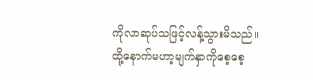ကိုလာဆုပ်သဖြင့်လန့်သွားမိသည်။
ထို့နောက်မဟာ့မျက်နှာကိုစေ့စေ့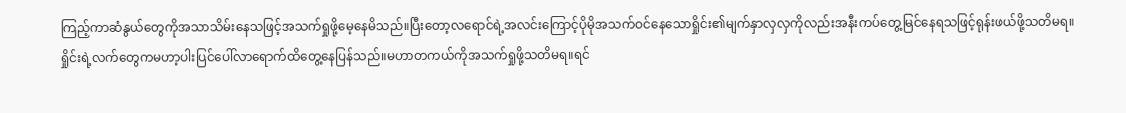ကြည့်ကာဆံနွယ်တွေကိုအသာသိမ်းနေသဖြင့်အသက်ရှုဖို့မေ့နေမိသည်။ပြီးတော့လရောင်ရဲ့အလင်းကြောင့်ပိုမိုအသက်ဝင်နေသောရှိုင်း၏မျက်နှာလှလှကိုလည်းအနီးကပ်တွေ့မြင်နေရသဖြင့်ရုန်းဖယ်ဖို့သတိမရ။
ရှိုင်းရဲ့လက်တွေကမဟာ့ပါးပြင်ပေါ်လာရောက်ထိတွေ့နေပြန်သည်။မဟာတကယ်ကိုအသက်ရှုဖို့သတိမရ။ရင်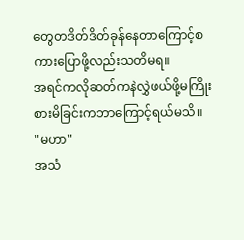တွေတဒိတ်ဒိတ်ခုန်နေတာကြောင့်စကားပြောဖို့လည်းသတိမရ။
အရင်ကလိုဆတ်ကနဲလွှဲဖယ်ဖို့မကြိုးစားမိခြင်းကဘာကြောင့်ရယ်မသိ။
"မဟာ"
အသံ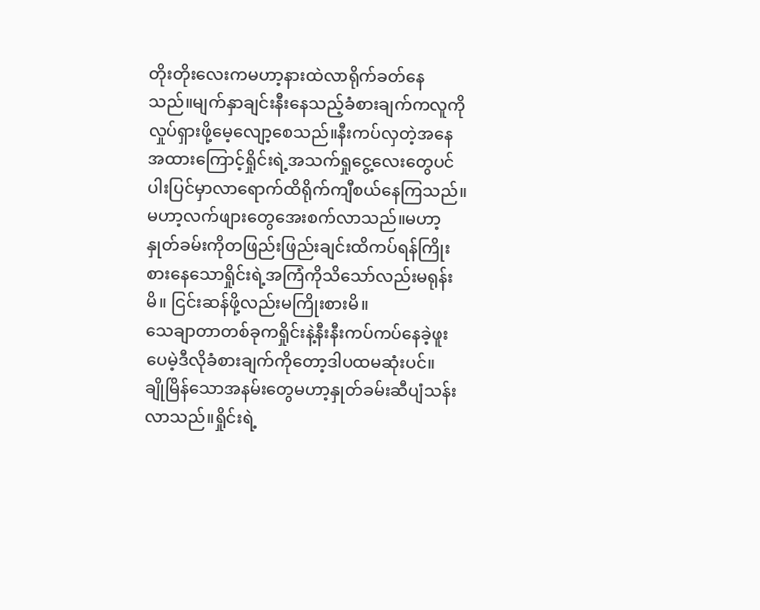တိုးတိုးလေးကမဟာ့နားထဲလာရိုက်ခတ်နေသည်။မျက်နှာချင်းနီးနေသည့်ခံစားချက်ကလူကိုလှုပ်ရှားဖို့မေ့လျော့စေသည်။နီးကပ်လှတဲ့အနေအထားကြောင့်ရှိုင်းရဲ့အသက်ရှုငွေ့လေးတွေပင်ပါးပြင်မှာလာရောက်ထိရိုက်ကျီစယ်နေကြသည်။မဟာ့လက်ဖျားတွေအေးစက်လာသည်။မဟာ့နှုတ်ခမ်းကိုတဖြည်းဖြည်းချင်းထိကပ်ရန်ကြိုးစားနေသောရှိုင်းရဲ့အကြံကိုသိသော်လည်းမရုန်းမိ။ ငြင်းဆန်ဖို့လည်းမကြိုးစားမိ။
သေချာတာတစ်ခုကရှိုင်းနဲ့နီးနီးကပ်ကပ်နေခဲ့ဖူးပေမဲ့ဒီလိုခံစားချက်ကိုတော့ဒါပထမဆုံးပင်။
ချိုမြိန်သောအနမ်းတွေမဟာ့နှုတ်ခမ်းဆီပျံသန်းလာသည်။ရှိုင်းရဲ့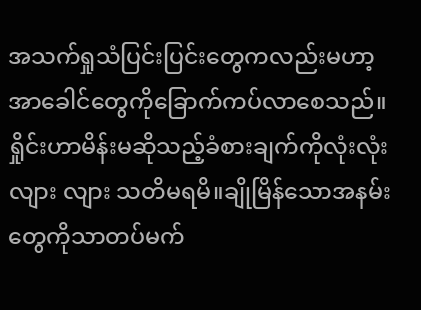အသက်ရှုသံပြင်းပြင်းတွေကလည်းမဟာ့အာခေါင်တွေကိုခြောက်ကပ်လာစေသည်။
ရှိုင်းဟာမိန်းမဆိုသည့်ခံစားချက်ကိုလုံးလုံးလျား လျား သတိမရမိ။ချိုမြိန်သောအနမ်းတွေကိုသာတပ်မက်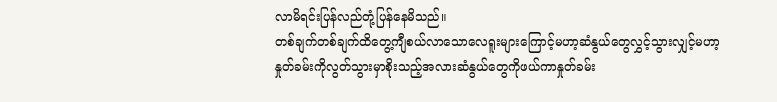လာမိရင်းပြန်လည်တုံ့ပြန်နေမိသည်။
တစ်ချက်တစ်ချက်ထိတွေ့ကျီစယ်လာသောလေရူးများကြောင့်မဟာ့ဆံနွယ်တွေလွှင့်သွားလျှင့်မဟာ့နှုတ်ခမ်းကိုလွတ်သွားမှာစိုးသည့်အလားဆံနွယ်တွေကိုဖယ်ကာနှုတ်ခမ်း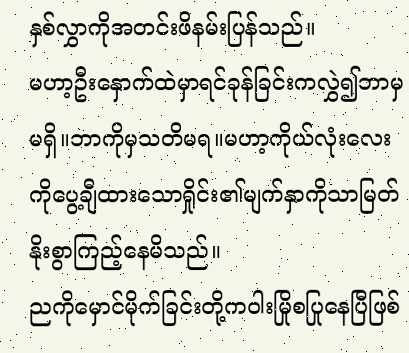နှစ်လွှာကိုအတင်းဖိနမ်းပြန်သည်။
မဟာ့ဦးနှောက်ထဲမှာရင်ခုန်ခြင်းကလွှဲ၍ဘာမှမရှိ။ဘာကိုမှသတိမရ။မဟာ့ကိုယ်လုံးလေးကိုပွေ့ချီထားသောရှိုင်း၏မျက်နှာကိုသာမြတ်နိုးစွာကြည့်နေမိသည်။
ညကိုမှောင်မိုက်ခြင်းတို့ကဝါးမြိုစပြုနေပြီဖြစ်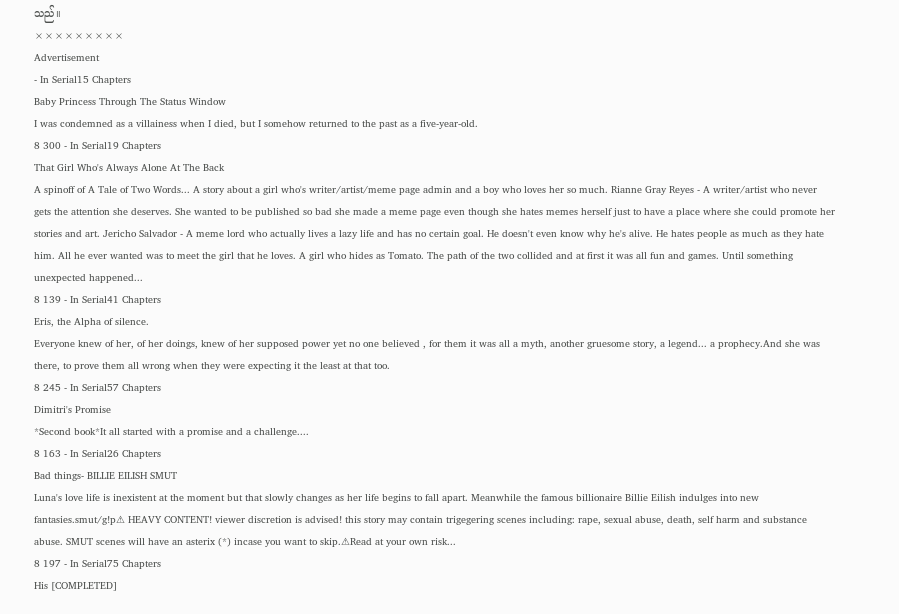သည်။
×××××××××
Advertisement
- In Serial15 Chapters
Baby Princess Through The Status Window
I was condemned as a villainess when I died, but I somehow returned to the past as a five-year-old.
8 300 - In Serial19 Chapters
That Girl Who's Always Alone At The Back
A spinoff of A Tale of Two Words... A story about a girl who's writer/artist/meme page admin and a boy who loves her so much. Rianne Gray Reyes - A writer/artist who never gets the attention she deserves. She wanted to be published so bad she made a meme page even though she hates memes herself just to have a place where she could promote her stories and art. Jericho Salvador - A meme lord who actually lives a lazy life and has no certain goal. He doesn't even know why he's alive. He hates people as much as they hate him. All he ever wanted was to meet the girl that he loves. A girl who hides as Tomato. The path of the two collided and at first it was all fun and games. Until something unexpected happened...
8 139 - In Serial41 Chapters
Eris, the Alpha of silence.
Everyone knew of her, of her doings, knew of her supposed power yet no one believed , for them it was all a myth, another gruesome story, a legend... a prophecy.And she was there, to prove them all wrong when they were expecting it the least at that too.
8 245 - In Serial57 Chapters
Dimitri's Promise
*Second book*It all started with a promise and a challenge....
8 163 - In Serial26 Chapters
Bad things- BILLIE EILISH SMUT
Luna's love life is inexistent at the moment but that slowly changes as her life begins to fall apart. Meanwhile the famous billionaire Billie Eilish indulges into new fantasies.smut/g!p⚠ HEAVY CONTENT! viewer discretion is advised! this story may contain trigegering scenes including: rape, sexual abuse, death, self harm and substance abuse. SMUT scenes will have an asterix (*) incase you want to skip.⚠Read at your own risk...
8 197 - In Serial75 Chapters
His [COMPLETED]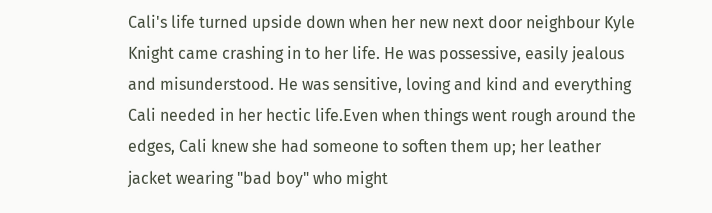Cali's life turned upside down when her new next door neighbour Kyle Knight came crashing in to her life. He was possessive, easily jealous and misunderstood. He was sensitive, loving and kind and everything Cali needed in her hectic life.Even when things went rough around the edges, Cali knew she had someone to soften them up; her leather jacket wearing "bad boy" who might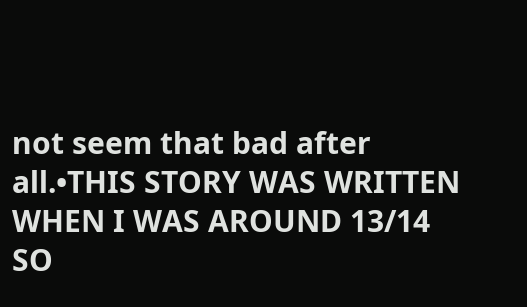not seem that bad after all.•THIS STORY WAS WRITTEN WHEN I WAS AROUND 13/14 SO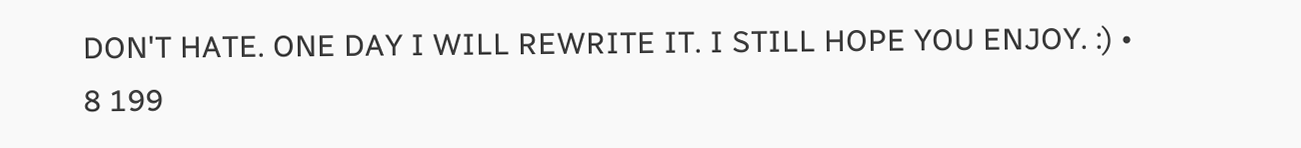DON'T HATE. ONE DAY I WILL REWRITE IT. I STILL HOPE YOU ENJOY. :) •
8 199